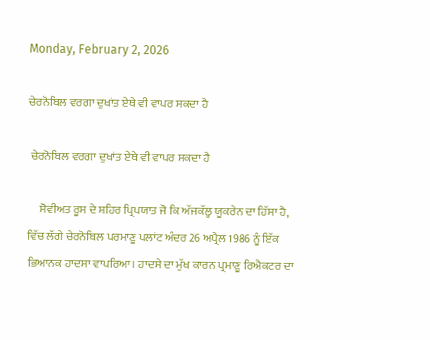Monday, February 2, 2026

ਚੇਰਨੋਬਿਲ ਵਰਗਾ ਦੁਖਾਂਤ ਏਥੇ ਵੀ ਵਾਪਰ ਸਕਦਾ ਹੈ

 ਚੇਰਨੋਬਿਲ ਵਰਗਾ ਦੁਖਾਂਤ ਏਥੇ ਵੀ ਵਾਪਰ ਸਕਦਾ ਹੈ

     ਸੋਵੀਅਤ ਰੂਸ ਦੇ ਸ਼ਹਿਰ ਪ੍ਰਿਪਯਾਤ ਜੋ ਕਿ ਅੱਜਕੱਲ੍ਹ ਯੂਕਰੇਨ ਦਾ ਹਿੱਸਾ ਹੈ, ਵਿੱਚ ਲੱਗੇ ਚੇਰਨੋਬਿਲ ਪਰਮਾਣੂ ਪਲਾਂਟ ਅੰਦਰ 26 ਅਪ੍ਰੈਲ 1986 ਨੂੰ ਇੱਕ ਭਿਆਨਕ ਹਾਦਸਾ ਵਾਪਰਿਆ। ਹਾਦਸੇ ਦਾ ਮੁੱਖ ਕਾਰਨ ਪ੍ਰਮਾਣੂ ਰਿਐਕਟਰ ਦਾ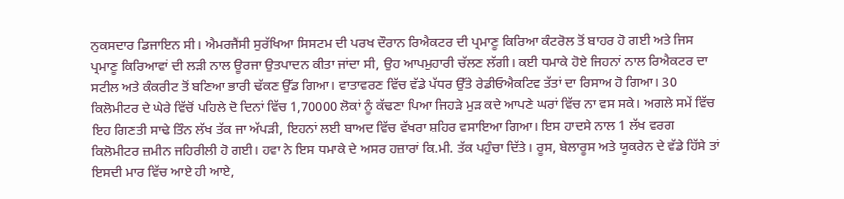ਨੁਕਸਦਾਰ ਡਿਜਾਇਨ ਸੀ। ਐਮਰਜੈਂਸੀ ਸੁਰੱਖਿਆ ਸਿਸਟਮ ਦੀ ਪਰਖ ਦੌਰਾਨ ਰਿਐਕਟਰ ਦੀ ਪ੍ਰਮਾਣੂ ਕਿਰਿਆ ਕੰਟਰੋਲ ਤੋਂ ਬਾਹਰ ਹੋ ਗਈ ਅਤੇ ਜਿਸ ਪ੍ਰਮਾਣੂ ਕਿਰਿਆਵਾਂ ਦੀ ਲੜੀ ਨਾਲ ਊਰਜਾ ਉਤਪਾਦਨ ਕੀਤਾ ਜਾਂਦਾ ਸੀ, ਉਹ ਆਪਮੁਹਾਰੀ ਚੱਲਣ ਲੱਗੀ। ਕਈ ਧਮਾਕੇ ਹੋਏ ਜਿਹਨਾਂ ਨਾਲ ਰਿਐਕਟਰ ਦਾ ਸਟੀਲ ਅਤੇ ਕੰਕਰੀਟ ਤੋਂ ਬਣਿਆ ਭਾਰੀ ਢੱਕਣ ਉੱਡ ਗਿਆ। ਵਾਤਾਵਰਣ ਵਿੱਚ ਵੱਡੇ ਪੱਧਰ ਉੱਤੇ ਰੇਡੀਓਐਕਟਿਵ ਤੱਤਾਂ ਦਾ ਰਿਸਾਅ ਹੋ ਗਿਆ। 30 ਕਿਲੋਮੀਟਰ ਦੇ ਘੇਰੇ ਵਿੱਚੋਂ ਪਹਿਲੇ ਦੋ ਦਿਨਾਂ ਵਿੱਚ 1,70000 ਲੋਕਾਂ ਨੂੰ ਕੱਢਣਾ ਪਿਆ ਜਿਹੜੇ ਮੁੜ ਕਦੇ ਆਪਣੇ ਘਰਾਂ ਵਿੱਚ ਨਾ ਵਸ ਸਕੇ। ਅਗਲੇ ਸਮੇਂ ਵਿੱਚ ਇਹ ਗਿਣਤੀ ਸਾਢੇ ਤਿੰਨ ਲੱਖ ਤੱਕ ਜਾ ਅੱਪੜੀ, ਇਹਨਾਂ ਲਈ ਬਾਅਦ ਵਿੱਚ ਵੱਖਰਾ ਸ਼ਹਿਰ ਵਸਾਇਆ ਗਿਆ। ਇਸ ਹਾਦਸੇ ਨਾਲ 1 ਲੱਖ ਵਰਗ ਕਿਲੋਮੀਟਰ ਜ਼ਮੀਨ ਜਹਿਰੀਲੀ ਹੋ ਗਈ। ਹਵਾ ਨੇ ਇਸ ਧਮਾਕੇ ਦੇ ਅਸਰ ਹਜ਼ਾਰਾਂ ਕਿ.ਮੀ. ਤੱਕ ਪਹੁੰਚਾ ਦਿੱਤੇ। ਰੂਸ, ਬੇਲਾਰੂਸ ਅਤੇ ਯੂਕਰੇਨ ਦੇ ਵੱਡੇ ਹਿੱਸੇ ਤਾਂ ਇਸਦੀ ਮਾਰ ਵਿੱਚ ਆਏ ਹੀ ਆਏ,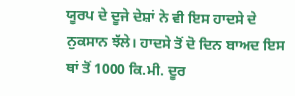ਯੂਰਪ ਦੇ ਦੂਜੇ ਦੇਸ਼ਾਂ ਨੇ ਵੀ ਇਸ ਹਾਦਸੇ ਦੇ ਨੁਕਸਾਨ ਝੱਲੇ। ਹਾਦਸੇ ਤੋਂ ਦੋ ਦਿਨ ਬਾਅਦ ਇਸ ਥਾਂ ਤੋਂ 1000 ਕਿ.ਮੀ. ਦੂਰ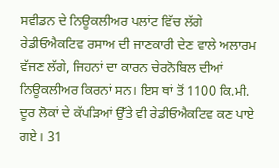ਸਵੀਡਨ ਦੇ ਨਿਊਕਲੀਅਰ ਪਲਾਂਟ ਵਿੱਚ ਲੱਗੇ ਰੇਡੀਓਐਕਟਿਵ ਰਸਾਅ ਦੀ ਜਾਣਕਾਰੀ ਦੇਣ ਵਾਲੇ ਅਲਾਰਮ ਵੱਜਣ ਲੱਗੇ, ਜਿਹਨਾਂ ਦਾ ਕਾਰਨ ਚੇਰਨੋਬਿਲ ਦੀਆਂ ਨਿਊਕਲੀਅਰ ਕਿਰਨਾਂ ਸਨ। ਇਸ ਥਾਂ ਤੋਂ 1100 ਕਿ.ਮੀ. ਦੂਰ ਲੋਕਾਂ ਦੇ ਕੱਪੜਿਆਂ ਉੱਤੇ ਵੀ ਰੇਡੀਓਐਕਟਿਵ ਕਣ ਪਾਏ ਗਏ। 31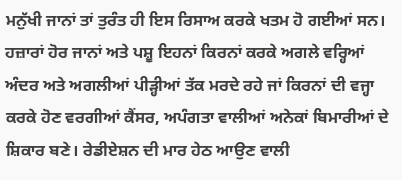ਮਨੁੱਖੀ ਜਾਨਾਂ ਤਾਂ ਤੁਰੰਤ ਹੀ ਇਸ ਰਿਸਾਅ ਕਰਕੇ ਖਤਮ ਹੋ ਗਈਆਂ ਸਨ। ਹਜ਼ਾਰਾਂ ਹੋਰ ਜਾਨਾਂ ਅਤੇ ਪਸ਼ੂ ਇਹਨਾਂ ਕਿਰਨਾਂ ਕਰਕੇ ਅਗਲੇ ਵਰ੍ਹਿਆਂ ਅੰਦਰ ਅਤੇ ਅਗਲੀਆਂ ਪੀੜ੍ਹੀਆਂ ਤੱਕ ਮਰਦੇ ਰਹੇ ਜਾਂ ਕਿਰਨਾਂ ਦੀ ਵਜ੍ਹਾ ਕਰਕੇ ਹੋਣ ਵਰਗੀਆਂ ਕੈਂਸਰ, ਅਪੰਗਤਾ ਵਾਲੀਆਂ ਅਨੇਕਾਂ ਬਿਮਾਰੀਆਂ ਦੇ ਸ਼ਿਕਾਰ ਬਣੇ। ਰੇਡੀਏਸ਼ਨ ਦੀ ਮਾਰ ਹੇਠ ਆਉਣ ਵਾਲੀ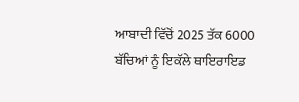ਆਬਾਦੀ ਵਿੱਚੋਂ 2025 ਤੱਕ 6000 ਬੱਚਿਆਂ ਨੂੰ ਇਕੱਲੇ ਥਾਇਰਾਇਡ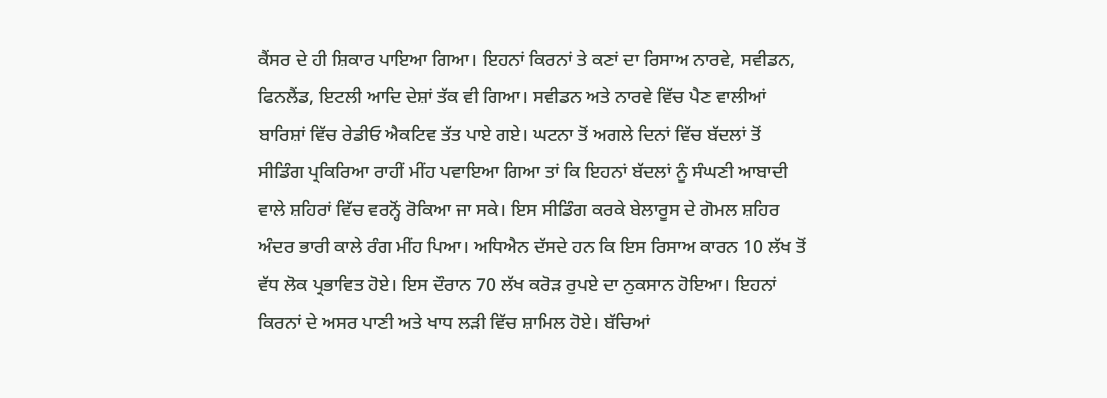ਕੈਂਸਰ ਦੇ ਹੀ ਸ਼ਿਕਾਰ ਪਾਇਆ ਗਿਆ। ਇਹਨਾਂ ਕਿਰਨਾਂ ਤੇ ਕਣਾਂ ਦਾ ਰਿਸਾਅ ਨਾਰਵੇ, ਸਵੀਡਨ, ਫਿਨਲੈਂਡ, ਇਟਲੀ ਆਦਿ ਦੇਸ਼ਾਂ ਤੱਕ ਵੀ ਗਿਆ। ਸਵੀਡਨ ਅਤੇ ਨਾਰਵੇ ਵਿੱਚ ਪੈਣ ਵਾਲੀਆਂ ਬਾਰਿਸ਼ਾਂ ਵਿੱਚ ਰੇਡੀਓ ਐਕਟਿਵ ਤੱਤ ਪਾਏ ਗਏ। ਘਟਨਾ ਤੋਂ ਅਗਲੇ ਦਿਨਾਂ ਵਿੱਚ ਬੱਦਲਾਂ ਤੋਂ ਸੀਡਿੰਗ ਪ੍ਰਕਿਰਿਆ ਰਾਹੀਂ ਮੀਂਹ ਪਵਾਇਆ ਗਿਆ ਤਾਂ ਕਿ ਇਹਨਾਂ ਬੱਦਲਾਂ ਨੂੰ ਸੰਘਣੀ ਆਬਾਦੀ ਵਾਲੇ ਸ਼ਹਿਰਾਂ ਵਿੱਚ ਵਰਨ੍ਹੋਂ ਰੋਕਿਆ ਜਾ ਸਕੇ। ਇਸ ਸੀਡਿੰਗ ਕਰਕੇ ਬੇਲਾਰੂਸ ਦੇ ਗੋਮਲ ਸ਼ਹਿਰ ਅੰਦਰ ਭਾਰੀ ਕਾਲੇ ਰੰਗ ਮੀਂਹ ਪਿਆ। ਅਧਿਐਨ ਦੱਸਦੇ ਹਨ ਕਿ ਇਸ ਰਿਸਾਅ ਕਾਰਨ 10 ਲੱਖ ਤੋਂ ਵੱਧ ਲੋਕ ਪ੍ਰਭਾਵਿਤ ਹੋਏ। ਇਸ ਦੌਰਾਨ 70 ਲੱਖ ਕਰੋੜ ਰੁਪਏ ਦਾ ਨੁਕਸਾਨ ਹੋਇਆ। ਇਹਨਾਂ ਕਿਰਨਾਂ ਦੇ ਅਸਰ ਪਾਣੀ ਅਤੇ ਖਾਧ ਲੜੀ ਵਿੱਚ ਸ਼ਾਮਿਲ ਹੋਏ। ਬੱਚਿਆਂ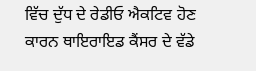ਵਿੱਚ ਦੁੱਧ ਦੇ ਰੇਡੀਓ ਐਕਟਿਵ ਹੋਣ ਕਾਰਨ ਥਾਇਰਾਇਡ ਕੈਂਸਰ ਦੇ ਵੱਡੇ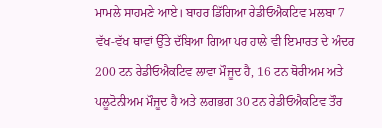ਮਾਮਲੇ ਸਾਹਮਣੇ ਆਏ। ਬਾਹਰ ਡਿੱਗਿਆ ਰੇਡੀਓਐਕਟਿਵ ਮਲਬਾ 7 ਵੱਖ-ਵੱਖ ਥਾਵਾਂ ਉੱਤੇ ਦੱਬਿਆ ਗਿਆ ਪਰ ਹਾਲੇ ਵੀ ਇਮਾਰਤ ਦੇ ਅੰਦਰ 200 ਟਨ ਰੇਡੀਓਐਕਟਿਵ ਲਾਵਾ ਮੌਜੂਦ ਹੈ, 16 ਟਨ ਥੋਰੀਅਮ ਅਤੇ ਪਲੂਟੋਨੀਅਮ ਮੌਜੂਦ ਹੈ ਅਤੇ ਲਗਭਗ 30 ਟਨ ਰੇਡੀਓਐਕਟਿਵ ਤੌਰ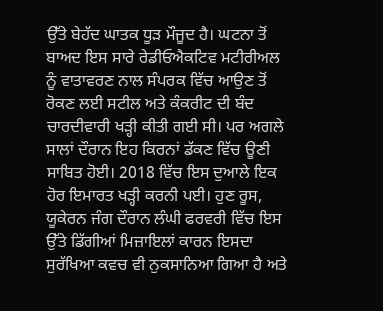ਉੱਤੇ ਬੇਹੱਦ ਘਾਤਕ ਧੂੜ ਮੌਜੂਦ ਹੈ। ਘਟਨਾ ਤੋਂ ਬਾਅਦ ਇਸ ਸਾਰੇ ਰੇਡੀਓਐਕਟਿਵ ਮਟੀਰੀਅਲ ਨੂੰ ਵਾਤਾਵਰਣ ਨਾਲ ਸੰਪਰਕ ਵਿੱਚ ਆਉਣ ਤੋਂ ਰੋਕਣ ਲਈ ਸਟੀਲ ਅਤੇ ਕੰਕਰੀਟ ਦੀ ਬੰਦ ਚਾਰਦੀਵਾਰੀ ਖੜ੍ਹੀ ਕੀਤੀ ਗਈ ਸੀ। ਪਰ ਅਗਲੇ ਸਾਲਾਂ ਦੌਰਾਨ ਇਹ ਕਿਰਨਾਂ ਡੱਕਣ ਵਿੱਚ ਊਣੀ ਸਾਬਿਤ ਹੋਈ। 2018 ਵਿੱਚ ਇਸ ਦੁਆਲੇ ਇਕ ਹੋਰ ਇਮਾਰਤ ਖੜ੍ਹੀ ਕਰਨੀ ਪਈ। ਹੁਣ ਰੂਸ, ਯੂਕੇਰਨ ਜੰਗ ਦੌਰਾਨ ਲੰਘੀ ਫਰਵਰੀ ਵਿੱਚ ਇਸ ਉੱਤੇ ਡਿੱਗੀਆਂ ਮਿਜ਼ਾਇਲਾਂ ਕਾਰਨ ਇਸਦਾ ਸੁਰੱਖਿਆ ਕਵਚ ਵੀ ਨੁਕਸਾਨਿਆ ਗਿਆ ਹੈ ਅਤੇ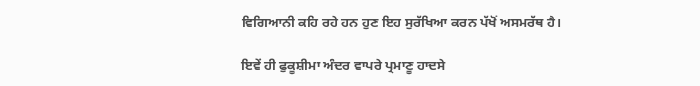ਵਿਗਿਆਨੀ ਕਹਿ ਰਹੇ ਹਨ ਹੁਣ ਇਹ ਸੁਰੱਖਿਆ ਕਰਨ ਪੱਖੋਂ ਅਸਮਰੱਥ ਹੈ।

ਇਵੇਂ ਹੀ ਫੁਕੂਸ਼ੀਮਾ ਅੰਦਰ ਵਾਪਰੇ ਪ੍ਰਮਾਣੂ ਹਾਦਸੇ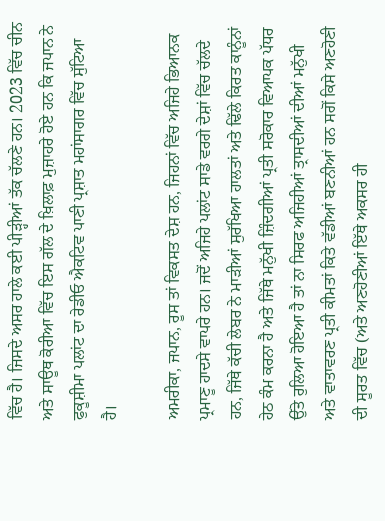ਵਿੱਚ ਹੈ। ਜਿਸਦੇ ਅਸਰ ਹਾਲੇ ਕਈ ਪੀੜ੍ਹੀਆਂ ਤੱਕ ਚੱਲਣੇ ਹਨ। 2023 ਵਿੱਚ ਚੀਨ ਅਤੇ ਸਾਊਥ ਕੋਰੀਆ ਵਿੱਚ ਇਸ ਗੱਲ ਦੇ ਖ਼ਿਲਾਫ਼ ਮੁਜ਼ਾਹਰੇ ਹੋਏ ਹਨ ਕਿ ਜਪਾਨ ਨੇ ਫੁਕੂਸ਼ੀਮਾ ਪਲਾਂਟ ਦਾ ਰੇਡੀਓ ਐਕਟਿਵ ਪਾਣੀ ਪ੍ਰਸ਼ਾਤ ਮਹਾਂਸਾਗਰ ਵਿੱਚ ਸੁੱਟਿਆ ਹੈ।

ਅਮਰੀਕਾ, ਜਪਾਨ, ਰੂਸ ਤਾਂ ਵਿਕਸਤ ਦੇਸ਼ ਹਨ, ਜਿਹਨਾਂ ਵਿੱਚ ਅਜਿਹੇ ਭਿਆਨਕ ਪ੍ਰਮਾਣੂ ਹਾਦਸੇ ਵਾਪਰੇ ਹਨ। ਜਦੋਂ ਅਜਿਹੇ ਪਲਾਂਟ ਸਾਡੇ ਵਰਗੇ ਦੇਸ਼ਾਂ ਵਿੱਚ ਚੱਲਦੇ ਹਨ, ਜਿੱਥੇ ਕੱਚੀ ਲੇਬਰ ਨੇ ਮਾੜੀਆਂ ਸੁਰੱਖਿਆ ਹਾਲਤਾਂ ਅਤੇ ਢਿੱਲੇ ਕਿਰਤ ਕਾਨੂੰਨਾਂ ਹੇਠ ਕੰਮ ਕਰਨਾ ਹੈ ਅਤੇ ਜਿੱਥੇ ਮਨੁੱਖੀ ਜ਼ਿੰਦਗੀਆਂ ਪ੍ਰਤੀ ਸਰੋਕਾਰ ਵਿਆਪਕ ਪੱਧਰ ਉੱਤੇ ਰੁਲਿਆ ਹੋਇਆ ਹੈ ਤਾਂ ਨਾ ਸਿਰਫ ਅਜਿਹੀਆਂ ਤ੍ਰਾਸਦੀਆਂ ਦੀਆਂ ਮਨੁੱਖੀ ਅਤੇ ਵਾਤਾਵਰਣ ਪ੍ਰਤੀ ਕੀਮਤਾਂ ਕਿਤੇ ਵੱਡੀਆਂ ਬਣਨੀਆਂ ਹਨ ਸਗੋਂ ਕਿਸੇ ਅਣਹੋਣੀ ਦੀ ਸੂਰਤ ਵਿੱਚ (ਅਤੇ ਅਣਹੋਣੀਆਂ ਇੱਥੇ ਅਕਸਰ ਹੀ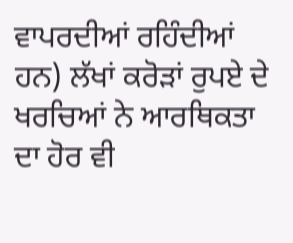ਵਾਪਰਦੀਆਂ ਰਹਿੰਦੀਆਂ ਹਨ) ਲੱਖਾਂ ਕਰੋੜਾਂ ਰੁਪਏ ਦੇ ਖਰਚਿਆਂ ਨੇ ਆਰਥਿਕਤਾ ਦਾ ਹੋਰ ਵੀ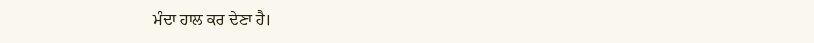ਮੰਦਾ ਹਾਲ ਕਰ ਦੇਣਾ ਹੈ।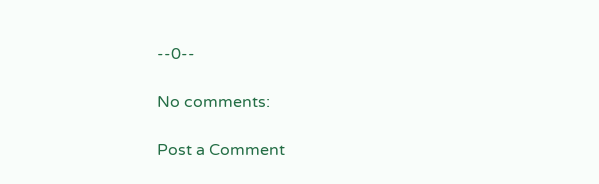--0--

No comments:

Post a Comment